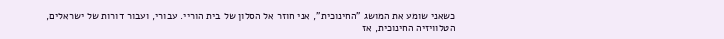כשאני שומע את המושג "החינוכית", אני חוזר אל הסלון של בית הוריי. עבורי, ועבור דורות של ישראלים, הטלוויזיה החינוכית, אז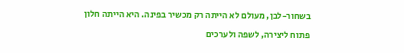בשחור-לבן, מעולם לא הייתה רק מכשיר בפינה. היא הייתה חלון פתוח ליצירה, לשפה ולערכים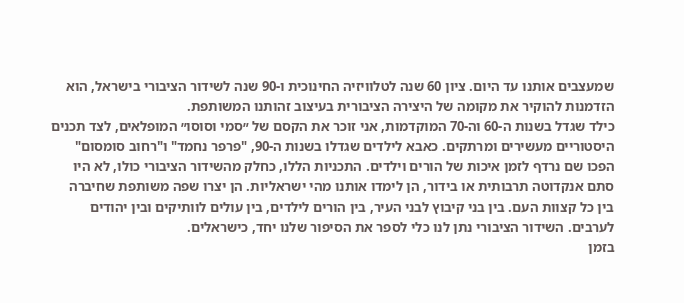שמעצבים אותנו עד היום. ציון 60 שנה לטלוויזיה החינוכית ו-90 שנה לשידור הציבורי בישראל, הוא הזדמנות להוקיר את מקומה של היצירה הציבורית בעיצוב זהותנו המשותפת.
כילד שגדל בשנות ה-60 וה-70 המוקדמות, אני זוכר את הקסם של ״סמי וסוסו״ המופלאים, לצד תכנים היסטוריים מעשירים ומרתקים. כאבא לילדים שגדלו בשנות ה-90, "פרפר נחמד" ו"רחוב סומסום" הפכו שם נרדף לזמן איכות של הורים וילדים. התכניות הללו, כחלק מהשידור הציבורי כולו, לא היו סתם אנקדוטה תרבותית או בידור, הן לימדו אותנו מהי ישראליות. הן יצרו שפה משותפת שחיברה בין כל קצוות העם. בין בני קיבוץ לבני העיר, בין הורים לילדים, בין עולים לוותיקים ובין יהודים לערבים. השידור הציבורי נתן לנו כלי לספר את הסיפור שלנו יחד, כישראלים.
בזמן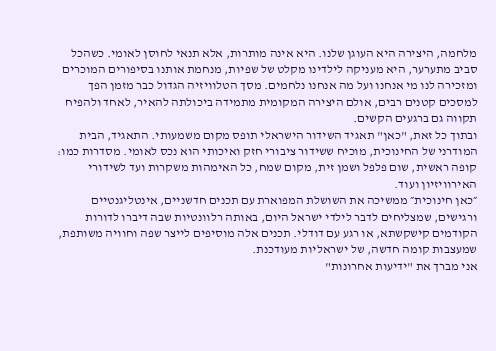מלחמה, היצירה היא העוגן שלנו. היא אינה מותרות, אלא תנאי לחוסן לאומי. כשהכל סביב מתערער, היא מעניקה לילדינו מקלט של שפיות, מנחמת אותנו בסיפורים המוכרים ומזכירה לנו מי אנחנו ועל מה אנחנו נלחמים. מסך הטלוויזיה הגדול כבר מזמן הפך למסכים קטנים רבים, אולם היצירה המקומית מתמידה ביכולתה להאיר, לאחד ולהפיח תקווה גם ברגעים הקשים.
ובתוך כל זאת, "כאן" תאגיד השידור הישראלי תופס מקום משמעותי. התאגיד, הבית המודרני של החינוכית, מוכיח ששידור ציבורי חזק ואיכותי הוא נכס לאומי. מסדרות כמו: קופה ראשית, שום פלפל ושמן זית, מקום שמח, כל האימהות משקרות ועד לשידורי האירוויזיון ועוד.
״כאן חינוכית״ ממשיכה את השושלת המפוארת עם תכנים חדשניים, אינטליגנטיים ורגישים, שמצליחים לדבר לילדי ישראל היום, באותה רלוונטיות שבה דיברו לדורות הקודמים קישקשתא, או רגע עם דודלי. תכנים אלה מוסיפים לייצר שפה וחוויה משותפת, שמעצבות קומה חדשה, של ישראליות מעודכנת.
אני מברך את "ידיעות אחרונות"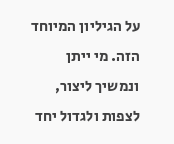על הגיליון המיוחד הזה. מי ייתן ונמשיך ליצור, לצפות ולגדול יחד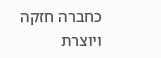כחברה חזקה ויוצרת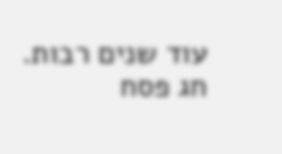עוד שנים רבות. חג פסח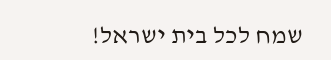שמח לכל בית ישראל!